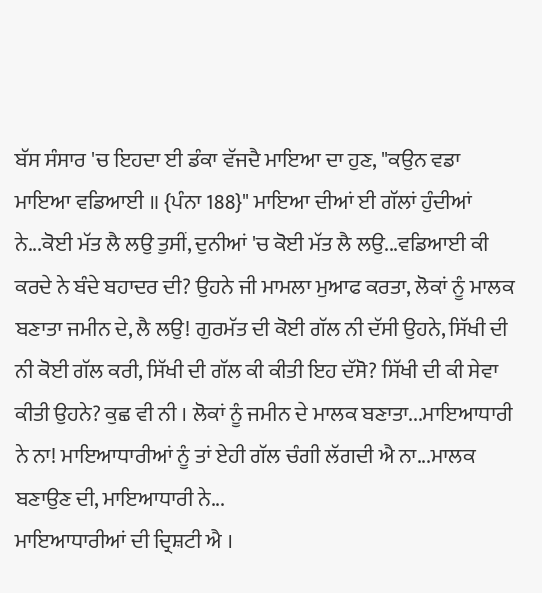ਬੱਸ ਸੰਸਾਰ 'ਚ ਇਹਦਾ ਈ ਡੰਕਾ ਵੱਜਦੈ ਮਾਇਆ ਦਾ ਹੁਣ, "ਕਉਨ ਵਡਾ ਮਾਇਆ ਵਡਿਆਈ ॥ {ਪੰਨਾ 188}" ਮਾਇਆ ਦੀਆਂ ਈ ਗੱਲਾਂ ਹੁੰਦੀਆਂ ਨੇ...ਕੋਈ ਮੱਤ ਲੈ ਲਉ ਤੁਸੀਂ, ਦੁਨੀਆਂ 'ਚ ਕੋਈ ਮੱਤ ਲੈ ਲਉ...ਵਡਿਆਈ ਕੀ ਕਰਦੇ ਨੇ ਬੰਦੇ ਬਹਾਦਰ ਦੀ? ਉਹਨੇ ਜੀ ਮਾਮਲਾ ਮੁਆਫ ਕਰਤਾ, ਲੋਕਾਂ ਨੂੰ ਮਾਲਕ ਬਣਾਤਾ ਜਮੀਨ ਦੇ, ਲੈ ਲਉ! ਗੁਰਮੱਤ ਦੀ ਕੋਈ ਗੱਲ ਨੀ ਦੱਸੀ ਉਹਨੇ, ਸਿੱਖੀ ਦੀ ਨੀ ਕੋਈ ਗੱਲ ਕਰੀ, ਸਿੱਖੀ ਦੀ ਗੱਲ ਕੀ ਕੀਤੀ ਇਹ ਦੱਸੋ? ਸਿੱਖੀ ਦੀ ਕੀ ਸੇਵਾ ਕੀਤੀ ਉਹਨੇ? ਕੁਛ ਵੀ ਨੀ । ਲੋਕਾਂ ਨੂੰ ਜਮੀਨ ਦੇ ਮਾਲਕ ਬਣਾਤਾ...ਮਾਇਆਧਾਰੀ ਨੇ ਨਾ! ਮਾਇਆਧਾਰੀਆਂ ਨੂੰ ਤਾਂ ਏਹੀ ਗੱਲ ਚੰਗੀ ਲੱਗਦੀ ਐ ਨਾ...ਮਾਲਕ ਬਣਾਉਣ ਦੀ, ਮਾਇਆਧਾਰੀ ਨੇ...
ਮਾਇਆਧਾਰੀਆਂ ਦੀ ਦ੍ਰਿਸ਼ਟੀ ਐ ।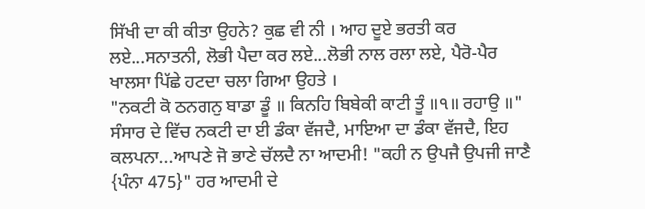ਸਿੱਖੀ ਦਾ ਕੀ ਕੀਤਾ ਉਹਨੇ? ਕੁਛ ਵੀ ਨੀ । ਆਹ ਦੂਏ ਭਰਤੀ ਕਰ ਲਏ...ਸਨਾਤਨੀ, ਲੋਭੀ ਪੈਦਾ ਕਰ ਲਏ...ਲੋਭੀ ਨਾਲ ਰਲਾ ਲਏ, ਪੈਰੋ-ਪੈਰ ਖਾਲਸਾ ਪਿੱਛੇ ਹਟਦਾ ਚਲਾ ਗਿਆ ਉਹਤੇ ।
"ਨਕਟੀ ਕੋ ਠਨਗਨੁ ਬਾਡਾ ਡੂੰ ॥ ਕਿਨਹਿ ਬਿਬੇਕੀ ਕਾਟੀ ਤੂੰ ॥੧॥ ਰਹਾਉ ॥"
ਸੰਸਾਰ ਦੇ ਵਿੱਚ ਨਕਟੀ ਦਾ ਈ ਡੰਕਾ ਵੱਜਦੈ, ਮਾਇਆ ਦਾ ਡੰਕਾ ਵੱਜਦੈ, ਇਹ ਕਲਪਨਾ...ਆਪਣੇ ਜੋ ਭਾਣੇ ਚੱਲਦੈ ਨਾ ਆਦਮੀ! "ਕਹੀ ਨ ਉਪਜੈ ਉਪਜੀ ਜਾਣੈ {ਪੰਨਾ 475}" ਹਰ ਆਦਮੀ ਦੇ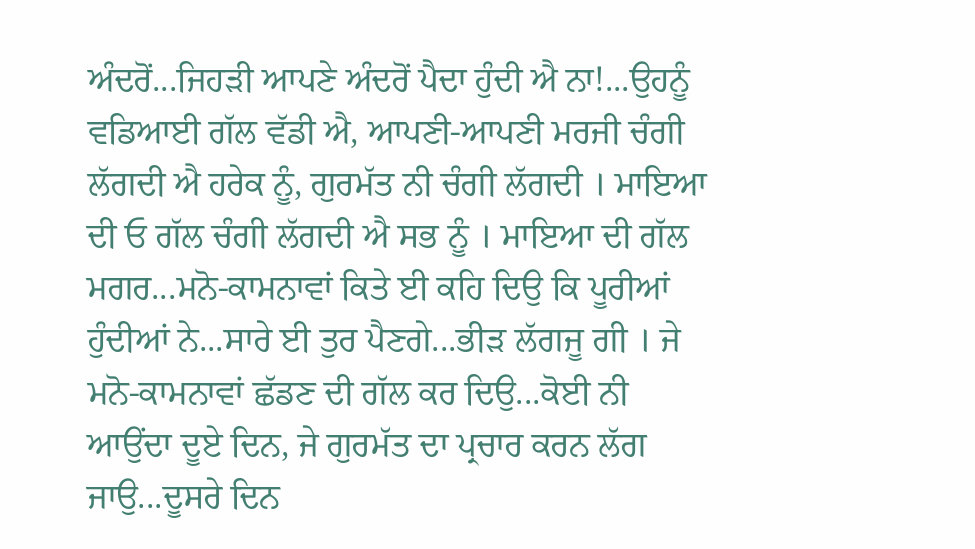ਅੰਦਰੋਂ...ਜਿਹੜੀ ਆਪਣੇ ਅੰਦਰੋਂ ਪੈਦਾ ਹੁੰਦੀ ਐ ਨਾ!...ਉਹਨੂੰ ਵਡਿਆਈ ਗੱਲ ਵੱਡੀ ਐ, ਆਪਣੀ-ਆਪਣੀ ਮਰਜੀ ਚੰਗੀ ਲੱਗਦੀ ਐ ਹਰੇਕ ਨੂੰ, ਗੁਰਮੱਤ ਨੀ ਚੰਗੀ ਲੱਗਦੀ । ਮਾਇਆ ਦੀ ਓ ਗੱਲ ਚੰਗੀ ਲੱਗਦੀ ਐ ਸਭ ਨੂੰ । ਮਾਇਆ ਦੀ ਗੱਲ ਮਗਰ...ਮਨੋ-ਕਾਮਨਾਵਾਂ ਕਿਤੇ ਈ ਕਹਿ ਦਿਉ ਕਿ ਪੂਰੀਆਂ ਹੁੰਦੀਆਂ ਨੇ...ਸਾਰੇ ਈ ਤੁਰ ਪੈਣਗੇ...ਭੀੜ ਲੱਗਜੂ ਗੀ । ਜੇ ਮਨੋ-ਕਾਮਨਾਵਾਂ ਛੱਡਣ ਦੀ ਗੱਲ ਕਰ ਦਿਉ...ਕੋਈ ਨੀ ਆਉਂਦਾ ਦੂਏ ਦਿਨ, ਜੇ ਗੁਰਮੱਤ ਦਾ ਪ੍ਰਚਾਰ ਕਰਨ ਲੱਗ ਜਾਉ...ਦੂਸਰੇ ਦਿਨ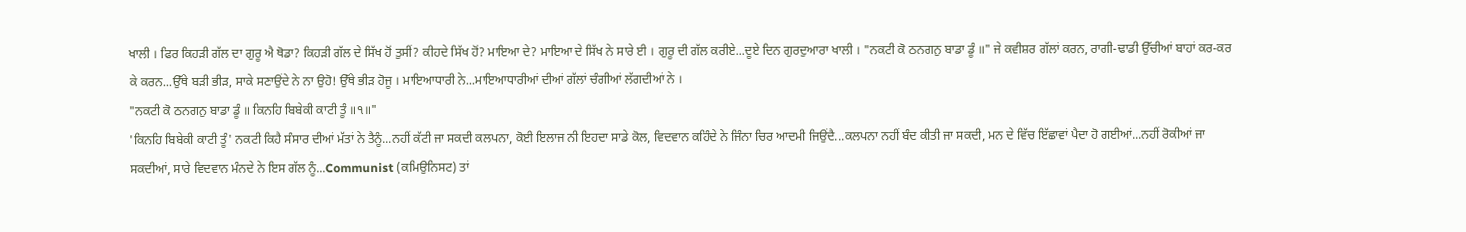ਖਾਲੀ । ਫਿਰ ਕਿਹੜੀ ਗੱਲ ਦਾ ਗੁਰੂ ਐ ਥੋਡਾ? ਕਿਹੜੀ ਗੱਲ ਦੇ ਸਿੱਖ ਹੋਂ ਤੁਸੀਂ? ਕੀਹਦੇ ਸਿੱਖ ਹੋਂ? ਮਾਇਆ ਦੇ? ਮਾਇਆ ਦੇ ਸਿੱਖ ਨੇ ਸਾਰੇ ਈ । ਗੁਰੂ ਦੀ ਗੱਲ ਕਰੀਏ...ਦੂਏ ਦਿਨ ਗੁਰਦੁਆਰਾ ਖਾਲੀ । "ਨਕਟੀ ਕੋ ਠਨਗਨੁ ਬਾਡਾ ਡੂੰ ॥" ਜੇ ਕਵੀਸ਼ਰ ਗੱਲਾਂ ਕਰਨ, ਰਾਗੀ-ਢਾਡੀ ਉੱਚੀਆਂ ਬਾਹਾਂ ਕਰ-ਕਰ ਕੇ ਕਰਨ...ਉੱਥੇ ਬੜੀ ਭੀੜ, ਸਾਕੇ ਸਣਾਉਂਦੇ ਨੇ ਨਾ ਉਹੋ! ਉੱਥੇ ਭੀੜ ਹੋਜੂ । ਮਾਇਆਧਾਰੀ ਨੇ...ਮਾਇਆਧਾਰੀਆਂ ਦੀਆਂ ਗੱਲਾਂ ਚੰਗੀਆਂ ਲੱਗਦੀਆਂ ਨੇ ।
"ਨਕਟੀ ਕੋ ਠਨਗਨੁ ਬਾਡਾ ਡੂੰ ॥ ਕਿਨਹਿ ਬਿਬੇਕੀ ਕਾਟੀ ਤੂੰ ॥੧॥"
'ਕਿਨਹਿ ਬਿਬੇਕੀ ਕਾਟੀ ਤੂੰ' ਨਕਟੀ ਕਿਹੈ ਸੰਸਾਰ ਦੀਆਂ ਮੱਤਾਂ ਨੇ ਤੈਨੂੰ...ਨਹੀਂ ਕੱਟੀ ਜਾ ਸਕਦੀ ਕਲਪਨਾ, ਕੋਈ ਇਲਾਜ ਨੀ ਇਹਦਾ ਸਾਡੇ ਕੋਲ, ਵਿਦਵਾਨ ਕਹਿੰਦੇ ਨੇ ਜਿੰਨਾ ਚਿਰ ਆਦਮੀ ਜਿਉਂਦੈ...ਕਲਪਨਾ ਨਹੀਂ ਬੰਦ ਕੀਤੀ ਜਾ ਸਕਦੀ, ਮਨ ਦੇ ਵਿੱਚ ਇੱਛਾਵਾਂ ਪੈਦਾ ਹੋ ਗਈਆਂ...ਨਹੀਂ ਰੋਕੀਆਂ ਜਾ ਸਕਦੀਆਂ, ਸਾਰੇ ਵਿਦਵਾਨ ਮੰਨਦੇ ਨੇ ਇਸ ਗੱਲ ਨੂੰ...Communist (ਕਮਿਉਨਿਸਟ) ਤਾਂ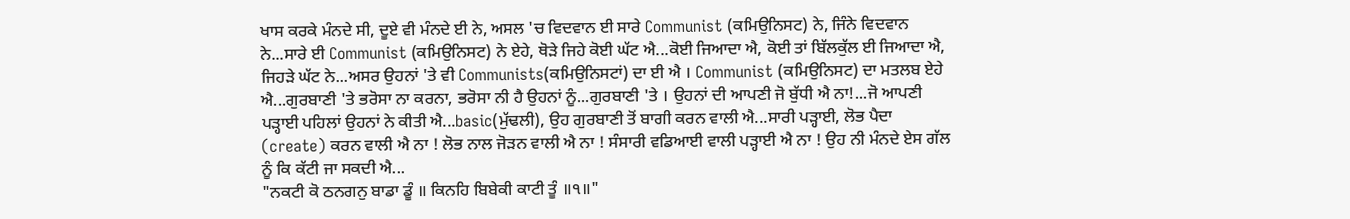ਖਾਸ ਕਰਕੇ ਮੰਨਦੇ ਸੀ, ਦੂਏ ਵੀ ਮੰਨਦੇ ਈ ਨੇ, ਅਸਲ 'ਚ ਵਿਦਵਾਨ ਈ ਸਾਰੇ Communist (ਕਮਿਉਨਿਸਟ) ਨੇ, ਜਿੰਨੇ ਵਿਦਵਾਨ ਨੇ...ਸਾਰੇ ਈ Communist (ਕਮਿਉਨਿਸਟ) ਨੇ ਏਹੇ, ਥੋੜੇ ਜਿਹੇ ਕੋਈ ਘੱਟ ਐ...ਕੋਈ ਜਿਆਦਾ ਐ, ਕੋਈ ਤਾਂ ਬਿੱਲਕੁੱਲ ਈ ਜਿਆਦਾ ਐ, ਜਿਹੜੇ ਘੱਟ ਨੇ...ਅਸਰ ਉਹਨਾਂ 'ਤੇ ਵੀ Communists(ਕਮਿਉਨਿਸਟਾਂ) ਦਾ ਈ ਐ । Communist (ਕਮਿਉਨਿਸਟ) ਦਾ ਮਤਲਬ ਏਹੇ ਐ...ਗੁਰਬਾਣੀ 'ਤੇ ਭਰੋਸਾ ਨਾ ਕਰਨਾ, ਭਰੋਸਾ ਨੀ ਹੈ ਉਹਨਾਂ ਨੂੰ...ਗੁਰਬਾਣੀ 'ਤੇ । ਉਹਨਾਂ ਦੀ ਆਪਣੀ ਜੋ ਬੁੱਧੀ ਐ ਨਾ!...ਜੋ ਆਪਣੀ ਪੜ੍ਹਾਈ ਪਹਿਲਾਂ ਉਹਨਾਂ ਨੇ ਕੀਤੀ ਐ...basic(ਮੁੱਢਲੀ), ਉਹ ਗੁਰਬਾਣੀ ਤੋਂ ਬਾਗੀ ਕਰਨ ਵਾਲੀ ਐ...ਸਾਰੀ ਪੜ੍ਹਾਈ, ਲੋਭ ਪੈਦਾ (create) ਕਰਨ ਵਾਲੀ ਐ ਨਾ ! ਲੋਭ ਨਾਲ ਜੋੜਨ ਵਾਲੀ ਐ ਨਾ ! ਸੰਸਾਰੀ ਵਡਿਆਈ ਵਾਲੀ ਪੜ੍ਹਾਈ ਐ ਨਾ ! ਉਹ ਨੀ ਮੰਨਦੇ ਏਸ ਗੱਲ ਨੂੰ ਕਿ ਕੱਟੀ ਜਾ ਸਕਦੀ ਐ...
"ਨਕਟੀ ਕੋ ਠਨਗਨੁ ਬਾਡਾ ਡੂੰ ॥ ਕਿਨਹਿ ਬਿਬੇਕੀ ਕਾਟੀ ਤੂੰ ॥੧॥"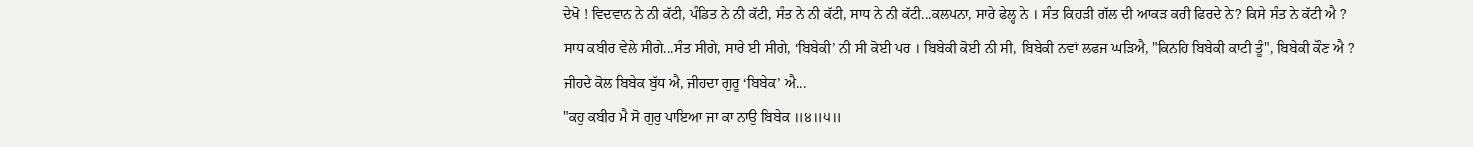ਦੇਖੋ ! ਵਿਦਵਾਨ ਨੇ ਨੀ ਕੱਟੀ, ਪੰਡਿਤ ਨੇ ਨੀ ਕੱਟੀ, ਸੰਤ ਨੇ ਨੀ ਕੱਟੀ, ਸਾਧ ਨੇ ਨੀ ਕੱਟੀ...ਕਲਪਨਾ, ਸਾਰੇ ਫੇਲ੍ਹ ਨੇ । ਸੰਤ ਕਿਹੜੀ ਗੱਲ ਦੀ ਆਕੜ ਕਰੀ ਫਿਰਦੇ ਨੇ? ਕਿਸੇ ਸੰਤ ਨੇ ਕੱਟੀ ਐ ? ਸਾਧ ਕਬੀਰ ਵੇਲੇ ਸੀਗੇ...ਸੰਤ ਸੀਗੇ, ਸਾਰੇ ਈ ਸੀਗੇ, ‘ਬਿਬੇਕੀ’ ਨੀ ਸੀ ਕੋਈ ਪਰ । ਬਿਬੇਕੀ ਕੋਈ ਨੀ ਸੀ, ਬਿਬੇਕੀ ਨਵਾਂ ਲਫਜ ਘੜਿਐ, "ਕਿਨਹਿ ਬਿਬੇਕੀ ਕਾਟੀ ਤੂੰ", ਬਿਬੇਕੀ ਕੌਣ ਐ ? ਜੀਹਦੇ ਕੋਲ ਬਿਬੇਕ ਬੁੱਧ ਐ, ਜੀਹਦਾ ਗੁਰੂ ‘ਬਿਬੇਕ’ ਐ...
"ਕਹੁ ਕਬੀਰ ਮੈ ਸੋ ਗੁਰੁ ਪਾਇਆ ਜਾ ਕਾ ਨਾਉ ਬਿਬੇਕ ॥੪॥੫॥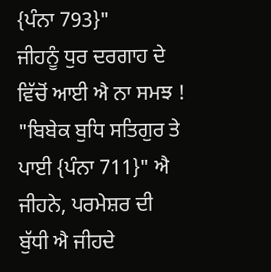{ਪੰਨਾ 793}"
ਜੀਹਨੂੰ ਧੁਰ ਦਰਗਾਹ ਦੇ ਵਿੱਚੋਂ ਆਈ ਐ ਨਾ ਸਮਝ ! "ਬਿਬੇਕ ਬੁਧਿ ਸਤਿਗੁਰ ਤੇ ਪਾਈ {ਪੰਨਾ 711}" ਐ ਜੀਹਨੇ, ਪਰਮੇਸ਼ਰ ਦੀ ਬੁੱਧੀ ਐ ਜੀਹਦੇ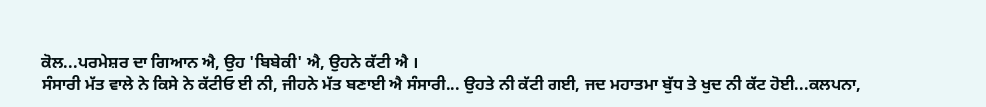ਕੋਲ...ਪਰਮੇਸ਼ਰ ਦਾ ਗਿਆਨ ਐ, ਉਹ 'ਬਿਬੇਕੀ' ਐ, ਉਹਨੇ ਕੱਟੀ ਐ ।
ਸੰਸਾਰੀ ਮੱਤ ਵਾਲੇ ਨੇ ਕਿਸੇ ਨੇ ਕੱਟੀਓ ਈ ਨੀ, ਜੀਹਨੇ ਮੱਤ ਬਣਾਈ ਐ ਸੰਸਾਰੀ... ਉਹਤੇ ਨੀ ਕੱਟੀ ਗਈ, ਜਦ ਮਹਾਤਮਾ ਬੁੱਧ ਤੇ ਖੁਦ ਨੀ ਕੱਟ ਹੋਈ...ਕਲਪਨਾ,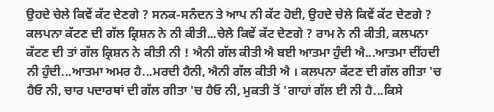ਉਹਦੇ ਚੇਲੇ ਕਿਵੇਂ ਕੱਟ ਦੇਣਗੇ ? ਸਨਕ-ਸਨੰਦਨ ਤੇ ਆਪ ਨੀ ਕੱਟ ਹੋਈ, ਉਹਦੇ ਚੇਲੇ ਕਿਵੇਂ ਕੱਟ ਦੇਣਗੇ ? ਕਲਪਨਾ ਕੱਟਣ ਦੀ ਗੱਲ ਕ੍ਰਿਸ਼ਨ ਨੇ ਨੀ ਕੀਤੀ...ਚੇਲੇ ਕਿਵੇਂ ਕੱਟ ਦੇਣਗੇ ? ਰਾਮ ਨੇ ਨੀ ਕੀਤੀ, ਕਲਪਨਾ ਕੱਟਣ ਦੀ ਤਾਂ ਗੱਲ ਕ੍ਰਿਸ਼ਨ ਨੇ ਕੀਤੀ ਨੀ ! ਐਨੀ ਗੱਲ ਕੀਤੀ ਐ ਬਈ ਆਤਮਾ ਹੁੰਦੀ ਐ...ਆਤਮਾ ਦੀਂਹਦੀ ਨੀ ਹੁੰਦੀ...ਆਤਮਾ ਅਮਰ ਹੈ...ਮਰਦੀ ਹੈਨੀ, ਐਨੀ ਗੱਲ ਕੀਤੀ ਐ । ਕਲਪਨਾ ਕੱਟਣ ਦੀ ਗੱਲ ਗੀਤਾ 'ਚ ਹੈਓ ਨੀ, ਚਾਰ ਪਦਾਰਥਾਂ ਦੀ ਗੱਲ ਗੀਤਾ 'ਚ ਹੈਓ ਨੀ, ਮੁਕਤੀ ਤੋਂ 'ਗਾਹਾਂ ਗੱਲ ਈ ਨੀ ਹੈ...ਕਿਸੇ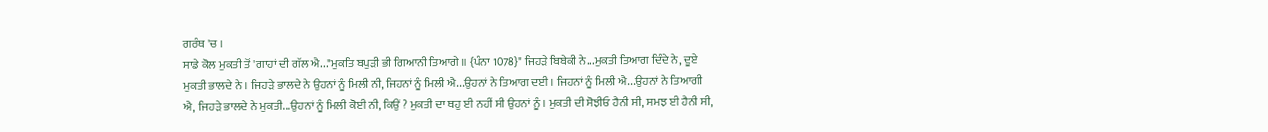ਗਰੰਥ 'ਚ ।
ਸਾਡੇ ਕੋਲ ਮੁਕਤੀ ਤੋਂ 'ਗਾਹਾਂ ਦੀ ਗੱਲ ਐ..."ਮੁਕਤਿ ਬਪੁੜੀ ਭੀ ਗਿਆਨੀ ਤਿਆਗੇ ॥ {ਪੰਨਾ 1078}" ਜਿਹੜੇ ਬਿਬੇਕੀ ਨੇ...ਮੁਕਤੀ ਤਿਆਗ ਦਿੰਦੇ ਨੇ, ਦੂਏ ਮੁਕਤੀ ਭਾਲਦੇ ਨੇ । ਜਿਹੜੇ ਭਾਲਦੇ ਨੇ ਉਹਨਾਂ ਨੂੰ ਮਿਲੀ ਨੀ, ਜਿਹਨਾਂ ਨੂੰ ਮਿਲੀ ਐ...ਉਹਨਾਂ ਨੇ ਤਿਆਗ ਦਈ । ਜਿਹਨਾਂ ਨੂੰ ਮਿਲੀ ਐ...ਉਹਨਾਂ ਨੇ ਤਿਆਗੀ ਐ, ਜਿਹੜੇ ਭਾਲਦੇ ਨੇ ਮੁਕਤੀ...ਉਹਨਾਂ ਨੂੰ ਮਿਲੀ ਕੋਈ ਨੀ, ਕਿਉਂ ? ਮੁਕਤੀ ਦਾ ਥਹੁ ਈ ਨਹੀਂ ਸੀ ਉਹਨਾਂ ਨੂੰ । ਮੁਕਤੀ ਦੀ ਸੋਝੀਓ ਹੈਨੀ ਸੀ, ਸਮਝ ਈ ਹੈਨੀ ਸੀ,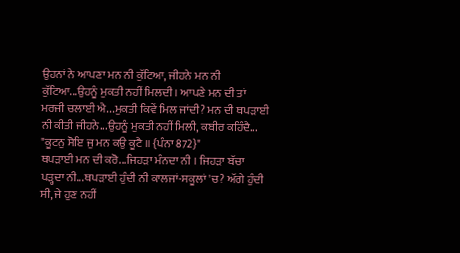ਉਹਨਾਂ ਨੇ ਆਪਣਾ ਮਨ ਨੀ ਕੁੱਟਿਆ, ਜੀਹਨੇ ਮਨ ਨੀ ਕੁੱਟਿਆ...ਉਹਨੂੰ ਮੁਕਤੀ ਨਹੀਂ ਮਿਲਦੀ । ਆਪਣੇ ਮਨ ਦੀ ਤਾਂ ਮਰਜੀ ਚਲਾਈ ਐ...ਮੁਕਤੀ ਕਿਵੇਂ ਮਿਲ ਜਾਂਦੀ? ਮਨ ਦੀ ਥਪੜਾਈ ਨੀ ਕੀਤੀ ਜੀਹਨੇ...ਉਹਨੂੰ ਮੁਕਤੀ ਨਹੀਂ ਮਿਲੀ, ਕਬੀਰ ਕਹਿੰਦੈ...
"ਕੂਟਨੁ ਸੋਇ ਜੁ ਮਨ ਕਉ ਕੂਟੈ ॥ {ਪੰਨਾ 872}"
ਥਪੜਾਈ ਮਨ ਦੀ ਕਰੋ...ਜਿਹੜਾ ਮੰਨਦਾ ਨੀ । ਜਿਹੜਾ ਬੱਚਾ ਪੜ੍ਹਦਾ ਨੀ...ਥਪੜਾਈ ਹੁੰਦੀ ਨੀ ਕਾਲਜਾਂ-ਸਕੂਲਾਂ 'ਚ? ਅੱਗੇ ਹੁੰਦੀ ਸੀ, ਜੇ ਹੁਣ ਨਹੀਂ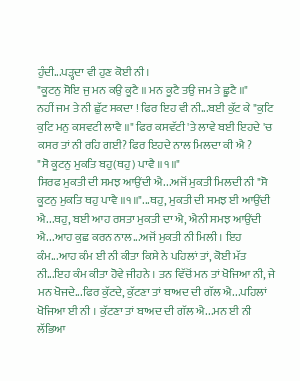ਹੁੰਦੀ...ਪੜ੍ਹਦਾ ਵੀ ਹੁਣ ਕੋਈ ਨੀ ।
"ਕੂਟਨੁ ਸੋਇ ਜੁ ਮਨ ਕਉ ਕੂਟੈ ॥ ਮਨ ਕੂਟੈ ਤਉ ਜਮ ਤੇ ਛੂਟੈ ॥"
ਨਹੀਂ ਜਮ ਤੇ ਨੀ ਛੁੱਟ ਸਕਦਾ ! ਫਿਰ ਇਹ ਵੀ ਨੀ...ਬਈ ਕੁੱਟ ਕੇ "ਕੁਟਿ ਕੁਟਿ ਮਨੁ ਕਸਵਟੀ ਲਾਵੈ ॥" ਫਿਰ ਕਸਵੱਟੀ 'ਤੇ ਲਾਵੇ ਬਈ ਇਹਦੇ 'ਚ ਕਸਰ ਤਾਂ ਨੀ ਰਹਿ ਗਈ? ਫਿਰ ਇਹਦੇ ਨਾਲ ਮਿਲਦਾ ਕੀ ਐ ?
"ਸੋ ਕੂਟਨੁ ਮੁਕਤਿ ਬਹੁ(ਥਹੁ) ਪਾਵੈ ॥੧॥"
ਸਿਰਫ ਮੁਕਤੀ ਦੀ ਸਮਝ ਆਉਂਦੀ ਐ...ਅਜੋਂ ਮੁਕਤੀ ਮਿਲਦੀ ਨੀ "ਸੋ ਕੂਟਨੁ ਮੁਕਤਿ ਥਹੁ ਪਾਵੈ ॥੧॥"...ਥਹੁ, ਮੁਕਤੀ ਦੀ ਸਮਝ ਈ ਆਉਂਦੀ ਐ...ਥਹੁ, ਬਈ ਆਹ ਰਸਤਾ ਮੁਕਤੀ ਦਾ ਐ, ਐਨੀ ਸਮਝ ਆਉਂਦੀ ਐ...ਆਹ ਕੁਛ ਕਰਨ ਨਾਲ...ਅਜੋਂ ਮੁਕਤੀ ਨੀ ਮਿਲੀ । ਇਹ ਕੰਮ...ਆਹ ਕੰਮ ਈ ਨੀ ਕੀਤਾ ਕਿਸੇ ਨੇ ਪਹਿਲਾਂ ਤਾਂ, ਕੋਈ ਮੱਤ ਨੀ...ਇਹ ਕੰਮ ਕੀਤਾ ਹੋਵੇ ਜੀਹਨੇ । ਤਨ ਵਿੱਚੋਂ ਮਨ ਤਾਂ ਖੋਜਿਆ ਨੀ, ਜੇ ਮਨ ਖੋਜਦੇ...ਫਿਰ ਕੁੱਟਦੇ, ਕੁੱਟਣਾ ਤਾਂ ਬਾਅਦ ਦੀ ਗੱਲ ਐ...ਪਹਿਲਾਂ ਖੋਜਿਆ ਈ ਨੀ । ਕੁੱਟਣਾ ਤਾਂ ਬਾਅਦ ਦੀ ਗੱਲ ਐ...ਮਨ ਈ ਨੀ ਲੱਭਿਆ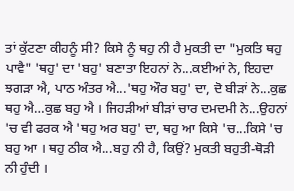ਤਾਂ ਕੁੱਟਣਾ ਕੀਹਨੂੰ ਸੀ? ਕਿਸੇ ਨੂੰ ਥਹੁ ਨੀ ਹੈ ਮੁਕਤੀ ਦਾ "ਮੁਕਤਿ ਥਹੁ ਪਾਵੈ" 'ਥਹੁ' ਦਾ 'ਬਹੁ' ਬਣਾਤਾ ਇਹਨਾਂ ਨੇ...ਕਈਆਂ ਨੇ, ਇਹਦਾ ਝਗੜਾ ਐ, ਪਾਠ ਅੰਤਰ ਐ...'ਥਹੁ ਔਰ ਬਹੁ' ਦਾ, ਦੋ ਬੀੜਾਂ ਨੇ...ਕੁਛ ਥਹੁ ਐ…ਕੁਛ ਬਹੁ ਐ । ਜਿਹੜੀਆਂ ਬੀੜਾਂ ਚਾਰ ਦਮਦਮੀ ਨੇ...ਉਹਨਾਂ 'ਚ ਵੀ ਫਰਕ ਐ 'ਥਹੁ ਅਰ ਬਹੁ' ਦਾ, ਥਹੁ ਆ ਕਿਸੇ 'ਚ...ਕਿਸੇ 'ਚ ਬਹੁ ਆ । ਥਹੁ ਠੀਕ ਐ...ਬਹੁ ਨੀ ਹੈ, ਕਿਉਂ? ਮੁਕਤੀ ਬਹੁਤੀ-ਥੋੜੀ ਨੀ ਹੁੰਦੀ ।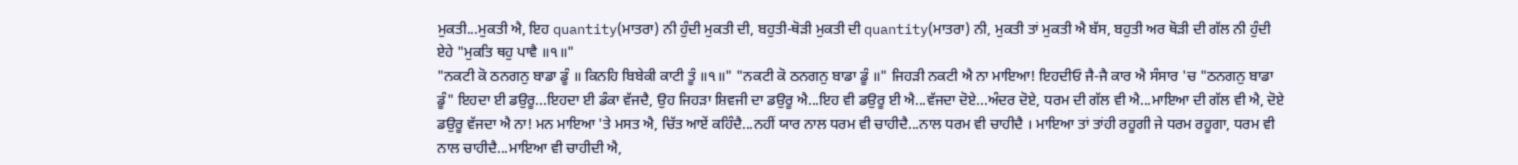ਮੁਕਤੀ...ਮੁਕਤੀ ਐ, ਇਹ quantity(ਮਾਤਰਾ) ਨੀ ਹੁੰਦੀ ਮੁਕਤੀ ਦੀ, ਬਹੁਤੀ-ਥੋੜੀ ਮੁਕਤੀ ਦੀ quantity(ਮਾਤਰਾ) ਨੀ, ਮੁਕਤੀ ਤਾਂ ਮੁਕਤੀ ਐ ਬੱਸ, ਬਹੁਤੀ ਅਰ ਥੋੜੀ ਦੀ ਗੱਲ ਨੀ ਹੁੰਦੀ ਏਹੇ "ਮੁਕਤਿ ਥਹੁ ਪਾਵੈ ॥੧॥"
"ਨਕਟੀ ਕੋ ਠਨਗਨੁ ਬਾਡਾ ਡੂੰ ॥ ਕਿਨਹਿ ਬਿਬੇਕੀ ਕਾਟੀ ਤੂੰ ॥੧॥" "ਨਕਟੀ ਕੋ ਠਨਗਨੁ ਬਾਡਾ ਡੂੰ ॥" ਜਿਹੜੀ ਨਕਟੀ ਐ ਨਾ ਮਾਇਆ! ਇਹਦੀਓ ਜੈ-ਜੈ ਕਾਰ ਐ ਸੰਸਾਰ 'ਚ "ਠਨਗਨੁ ਬਾਡਾ ਡੂੰ" ਇਹਦਾ ਈ ਡਉਰੂ...ਇਹਦਾ ਈ ਡੰਕਾ ਵੱਜਦੈ, ਉਹ ਜਿਹੜਾ ਸ਼ਿਵਜੀ ਦਾ ਡਉਰੂ ਐ...ਇਹ ਵੀ ਡਉਰੂ ਈ ਐ...ਵੱਜਦਾ ਦੋਏ...ਅੰਦਰ ਦੋਏ, ਧਰਮ ਦੀ ਗੱਲ ਵੀ ਐ...ਮਾਇਆ ਦੀ ਗੱਲ ਵੀ ਐ, ਦੋਏ ਡਉਰੂ ਵੱਜਦਾ ਐ ਨਾ! ਮਨ ਮਾਇਆ 'ਤੇ ਮਸਤ ਐ, ਚਿੱਤ ਆਏਂ ਕਹਿੰਦੈ...ਨਹੀਂ ਯਾਰ ਨਾਲ ਧਰਮ ਵੀ ਚਾਹੀਦੈ...ਨਾਲ ਧਰਮ ਵੀ ਚਾਹੀਦੈ । ਮਾਇਆ ਤਾਂ ਤਾਂਹੀ ਰਹੂਗੀ ਜੇ ਧਰਮ ਰਹੂਗਾ, ਧਰਮ ਵੀ ਨਾਲ ਚਾਹੀਦੈ...ਮਾਇਆ ਵੀ ਚਾਹੀਦੀ ਐ,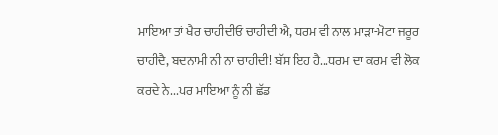ਮਾਇਆ ਤਾਂ ਖੈਰ ਚਾਹੀਦੀਓ ਚਾਹੀਦੀ ਐ, ਧਰਮ ਵੀ ਨਾਲ ਮਾੜਾ-ਮੋਟਾ ਜਰੂਰ ਚਾਹੀਦੈ, ਬਦਨਾਮੀ ਨੀ ਨਾ ਚਾਹੀਦੀ! ਬੱਸ ਇਹ ਹੈ...ਧਰਮ ਦਾ ਕਰਮ ਵੀ ਲੋਕ ਕਰਦੇ ਨੇ...ਪਰ ਮਾਇਆ ਨੂੰ ਨੀ ਛੱਡ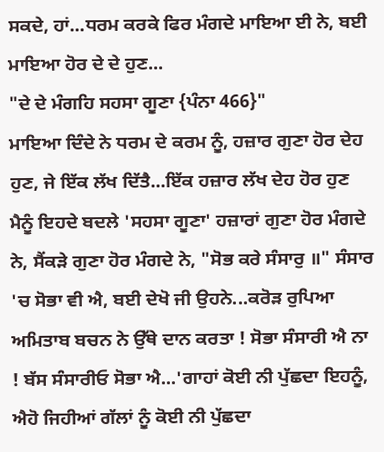ਸਕਦੇ, ਹਾਂ...ਧਰਮ ਕਰਕੇ ਫਿਰ ਮੰਗਦੇ ਮਾਇਆ ਈ ਨੇ, ਬਈ ਮਾਇਆ ਹੋਰ ਦੇ ਦੇ ਹੁਣ...
"ਦੇ ਦੇ ਮੰਗਹਿ ਸਹਸਾ ਗੂਣਾ {ਪੰਨਾ 466}"
ਮਾਇਆ ਦਿੰਦੇ ਨੇ ਧਰਮ ਦੇ ਕਰਮ ਨੂੰ, ਹਜ਼ਾਰ ਗੁਣਾ ਹੋਰ ਦੇਹ ਹੁਣ, ਜੇ ਇੱਕ ਲੱਖ ਦਿੱਤੈ...ਇੱਕ ਹਜ਼ਾਰ ਲੱਖ ਦੇਹ ਹੋਰ ਹੁਣ ਮੈਨੂੰ ਇਹਦੇ ਬਦਲੇ 'ਸਹਸਾ ਗੂਣਾ' ਹਜ਼ਾਰਾਂ ਗੁਣਾ ਹੋਰ ਮੰਗਦੇ ਨੇ, ਸੈਂਕੜੇ ਗੁਣਾ ਹੋਰ ਮੰਗਦੇ ਨੇ, "ਸੋਭ ਕਰੇ ਸੰਸਾਰੁ ॥" ਸੰਸਾਰ 'ਚ ਸੋਭਾ ਵੀ ਐ, ਬਈ ਦੇਖੋ ਜੀ ਉਹਨੇ...ਕਰੋੜ ਰੁਪਿਆ ਅਮਿਤਾਬ ਬਚਨ ਨੇ ਉੱਥੇ ਦਾਨ ਕਰਤਾ ! ਸੋਭਾ ਸੰਸਾਰੀ ਐ ਨਾ ! ਬੱਸ ਸੰਸਾਰੀਓ ਸੋਭਾ ਐ...'ਗਾਹਾਂ ਕੋਈ ਨੀ ਪੁੱਛਦਾ ਇਹਨੂੰ, ਐਹੋ ਜਿਹੀਆਂ ਗੱਲਾਂ ਨੂੰ ਕੋਈ ਨੀ ਪੁੱਛਦਾ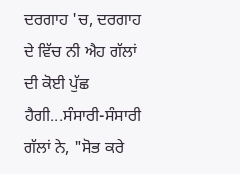ਦਰਗਾਹ 'ਚ, ਦਰਗਾਹ ਦੇ ਵਿੱਚ ਨੀ ਐਹ ਗੱਲਾਂ ਦੀ ਕੋਈ ਪੁੱਛ ਹੈਗੀ...ਸੰਸਾਰੀ-ਸੰਸਾਰੀ ਗੱਲਾਂ ਨੇ, "ਸੋਭ ਕਰੇ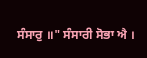ਸੰਸਾਰੁ ॥" ਸੰਸਾਰੀ ਸੋਭਾ ਐ ।